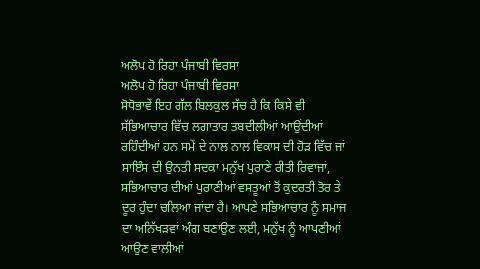ਅਲੋਪ ਹੋ ਰਿਹਾ ਪੰਜਾਬੀ ਵਿਰਸਾ
ਅਲੋਪ ਹੋ ਰਿਹਾ ਪੰਜਾਬੀ ਵਿਰਸਾ
ਸੋਧੋਭਾਵੇਂ ਇਹ ਗੱਲ ਬਿਲਕੁਲ ਸੱਚ ਹੈ ਕਿ ਕਿਸੇ ਵੀ ਸੱਭਿਆਚਾਰ ਵਿੱਚ ਲਗਾਤਾਰ ਤਬਦੀਲੀਆਂ ਆਉਂਦੀਆਂ ਰਹਿੰਦੀਆਂ ਹਨ ਸਮੇਂ ਦੇ ਨਾਲ ਨਾਲ ਵਿਕਾਸ ਦੀ ਹੋੜ ਵਿੱਚ ਜਾਂ ਸਾਇੰਸ ਦੀ ਉਨਤੀ ਸਦਕਾ ਮਨੁੱਖ ਪੁਰਾਣੇ ਰੀਤੀ ਰਿਵਾਜਾਂ, ਸਭਿਆਚਾਰ ਦੀਆਂ ਪੁਰਾਣੀਆਂ ਵਸਤੂਆਂ ਤੋਂ ਕੁਦਰਤੀ ਤੋਰ ਤੇ ਦੂਰ ਹੁੰਦਾ ਚਲਿਆ ਜਾਂਦਾ ਹੈ। ਆਪਣੇ ਸਭਿਆਚਾਰ ਨੂੰ ਸਮਾਜ ਦਾ ਅਨਿੱਖੜਵਾਂ ਅੰਗ ਬਣਾਉਣ ਲਈ, ਮਨੁੱਖ ਨੂੰ ਆਪਣੀਆਂ ਆਉਣ ਵਾਲੀਆਂ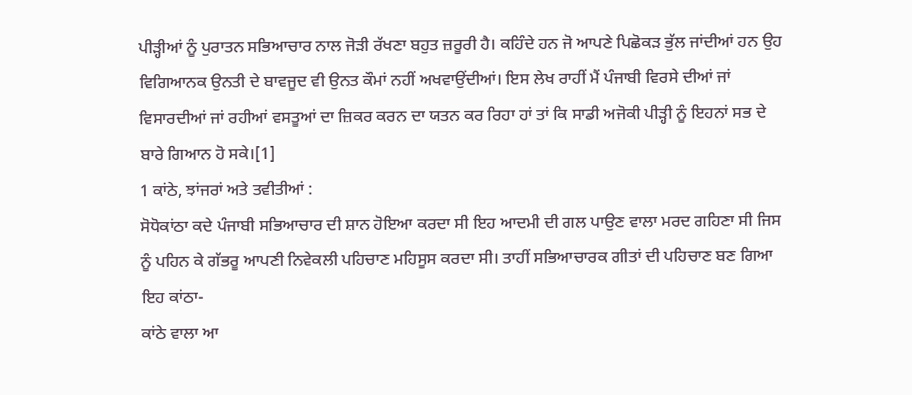ਪੀੜ੍ਹੀਆਂ ਨੂੰ ਪੁਰਾਤਨ ਸਭਿਆਚਾਰ ਨਾਲ ਜੋੜੀ ਰੱਖਣਾ ਬਹੁਤ ਜ਼ਰੂਰੀ ਹੈ। ਕਹਿੰਦੇ ਹਨ ਜੋ ਆਪਣੇ ਪਿਛੋਕੜ ਭੁੱਲ ਜਾਂਦੀਆਂ ਹਨ ਉਹ ਵਿਗਿਆਨਕ ਉਨਤੀ ਦੇ ਬਾਵਜੂਦ ਵੀ ਉਨਤ ਕੌਮਾਂ ਨਹੀਂ ਅਖਵਾਉਂਦੀਆਂ। ਇਸ ਲੇਖ ਰਾਹੀਂ ਮੈਂ ਪੰਜਾਬੀ ਵਿਰਸੇ ਦੀਆਂ ਜਾਂ ਵਿਸਾਰਦੀਆਂ ਜਾਂ ਰਹੀਆਂ ਵਸਤੂਆਂ ਦਾ ਜ਼ਿਕਰ ਕਰਨ ਦਾ ਯਤਨ ਕਰ ਰਿਹਾ ਹਾਂ ਤਾਂ ਕਿ ਸਾਡੀ ਅਜੋਕੀ ਪੀੜ੍ਹੀ ਨੂੰ ਇਹਨਾਂ ਸਭ ਦੇ ਬਾਰੇ ਗਿਆਨ ਹੋ ਸਕੇ।[1]
1 ਕਾਂਠੇ, ਝਾਂਜਰਾਂ ਅਤੇ ਤਵੀਤੀਆਂ :
ਸੋਧੋਕਾਂਠਾ ਕਦੇ ਪੰਜਾਬੀ ਸਭਿਆਚਾਰ ਦੀ ਸ਼ਾਨ ਹੋਇਆ ਕਰਦਾ ਸੀ ਇਹ ਆਦਮੀ ਦੀ ਗਲ ਪਾਉਣ ਵਾਲਾ ਮਰਦ ਗਹਿਣਾ ਸੀ ਜਿਸ ਨੂੰ ਪਹਿਨ ਕੇ ਗੱਭਰੂ ਆਪਣੀ ਨਿਵੇਕਲੀ ਪਹਿਚਾਣ ਮਹਿਸੂਸ ਕਰਦਾ ਸੀ। ਤਾਹੀਂ ਸਭਿਆਚਾਰਕ ਗੀਤਾਂ ਦੀ ਪਹਿਚਾਣ ਬਣ ਗਿਆ ਇਹ ਕਾਂਠਾ-
ਕਾਂਠੇ ਵਾਲਾ ਆ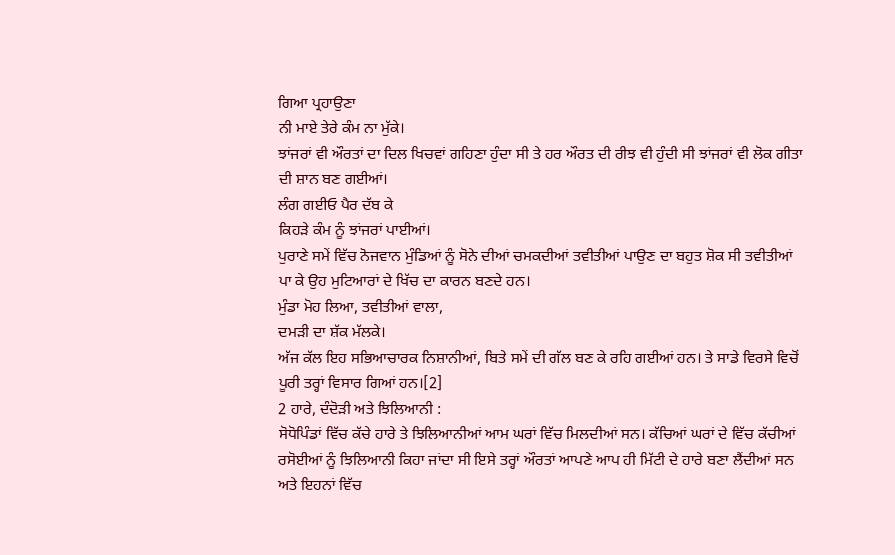ਗਿਆ ਪ੍ਰਹਾਉਣਾ
ਨੀ ਮਾਏ ਤੇਰੇ ਕੰਮ ਨਾ ਮੁੱਕੇ।
ਝਾਂਜਰਾਂ ਵੀ ਔਰਤਾਂ ਦਾ ਦਿਲ ਖਿਚਵਾਂ ਗਹਿਣਾ ਹੁੰਦਾ ਸੀ ਤੇ ਹਰ ਔਰਤ ਦੀ ਰੀਝ ਵੀ ਹੁੰਦੀ ਸੀ ਝਾਂਜਰਾਂ ਵੀ ਲੋਕ ਗੀਤਾ ਦੀ ਸ਼ਾਨ ਬਣ ਗਈਆਂ।
ਲੰਗ ਗਈਓ ਪੈਰ ਦੱਬ ਕੇ
ਕਿਹੜੇ ਕੰਮ ਨੂੰ ਝਾਂਜਰਾਂ ਪਾਈਆਂ।
ਪੁਰਾਣੇ ਸਮੇਂ ਵਿੱਚ ਨੋਜਵਾਨ ਮੁੰਡਿਆਂ ਨੂੰ ਸੋਨੇ ਦੀਆਂ ਚਮਕਦੀਆਂ ਤਵੀਤੀਆਂ ਪਾਉਣ ਦਾ ਬਹੁਤ ਸ਼ੋਕ ਸੀ ਤਵੀਤੀਆਂ ਪਾ ਕੇ ਉਹ ਮੁਟਿਆਰਾਂ ਦੇ ਖਿੱਚ ਦਾ ਕਾਰਨ ਬਣਦੇ ਹਨ।
ਮੁੰਡਾ ਮੋਹ ਲਿਆ, ਤਵੀਤੀਆਂ ਵਾਲਾ,
ਦਮੜੀ ਦਾ ਸ਼ੱਕ ਮੱਲਕੇ।
ਅੱਜ ਕੱਲ ਇਹ ਸਭਿਆਚਾਰਕ ਨਿਸ਼ਾਨੀਆਂ, ਬਿਤੇ ਸਮੇਂ ਦੀ ਗੱਲ ਬਣ ਕੇ ਰਹਿ ਗਈਆਂ ਹਨ। ਤੇ ਸਾਡੇ ਵਿਰਸੇ ਵਿਚੋਂ ਪੂਰੀ ਤਰ੍ਹਾਂ ਵਿਸਾਰ ਗਿਆਂ ਹਨ।[2]
2 ਹਾਰੇ, ਦੰਦੋੜੀ ਅਤੇ ਝਿਲਿਆਨੀ :
ਸੋਧੋਪਿੰਡਾਂ ਵਿੱਚ ਕੱਚੇ ਹਾਰੇ ਤੇ ਝਿਲਿਆਨੀਆਂ ਆਮ ਘਰਾਂ ਵਿੱਚ ਮਿਲਦੀਆਂ ਸਨ। ਕੱਚਿਆਂ ਘਰਾਂ ਦੇ ਵਿੱਚ ਕੱਚੀਆਂ ਰਸੋਈਆਂ ਨੂੰ ਝਿਲਿਆਨੀ ਕਿਹਾ ਜਾਂਦਾ ਸੀ ਇਸੇ ਤਰ੍ਹਾਂ ਔਰਤਾਂ ਆਪਣੇ ਆਪ ਹੀ ਮਿੱਟੀ ਦੇ ਹਾਰੇ ਬਣਾ ਲੈਂਦੀਆਂ ਸਨ ਅਤੇ ਇਹਨਾਂ ਵਿੱਚ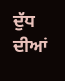ਦੁੱਧ ਦੀਆਂ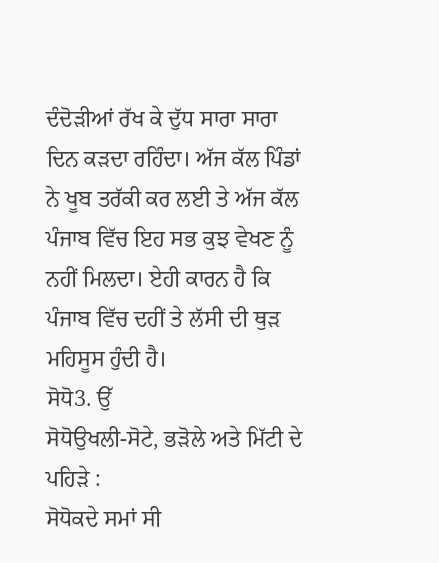ਦੰਦੋੜੀਆਂ ਰੱਖ ਕੇ ਦੁੱਧ ਸਾਰਾ ਸਾਰਾ ਦਿਨ ਕੜਦਾ ਰਹਿੰਦਾ। ਅੱਜ ਕੱਲ ਪਿੰਡਾਂ ਨੇ ਖੂਬ ਤਰੱਕੀ ਕਰ ਲਈ ਤੇ ਅੱਜ ਕੱਲ ਪੰਜਾਬ ਵਿੱਚ ਇਹ ਸਭ ਕੁਝ ਵੇਖਣ ਨੂੰ ਨਹੀਂ ਮਿਲਦਾ। ਏਹੀ ਕਾਰਨ ਹੈ ਕਿ ਪੰਜਾਬ ਵਿੱਚ ਦਹੀਂ ਤੇ ਲੱਸੀ ਦੀ ਥੁੜ ਮਹਿਸੂਸ ਹੁੰਦੀ ਹੈ।
ਸੋਧੋ3. ਉੱ
ਸੋਧੋਉਖਲੀ-ਸੋਟੇ, ਭੜੋਲੇ ਅਤੇ ਮਿੱਟੀ ਦੇ ਪਹਿੜੇ :
ਸੋਧੋਕਦੇ ਸਮਾਂ ਸੀ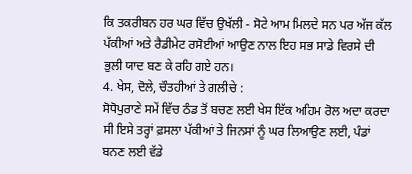ਕਿ ਤਕਰੀਬਨ ਹਰ ਘਰ ਵਿੱਚ ਉਖੱਲੀ - ਸੋਟੇ ਆਮ ਮਿਲਦੇ ਸਨ ਪਰ ਅੱਜ ਕੱਲ ਪੱਕੀਆਂ ਅਤੇ ਰੈਡੀਮੇਟ ਰਸੋਈਆਂ ਆਉਣ ਨਾਲ ਇਹ ਸਭ ਸਾਡੇ ਵਿਰਸੇ ਦੀ ਭੁਲੀ ਯਾਦ ਬਣ ਕੇ ਰਹਿ ਗਏ ਹਨ।
4. ਖੇਸ, ਦੋਲੇ, ਚੌਤਹੀਆਂ ਤੇ ਗਲੀਚੇ :
ਸੋਧੋਪੁਰਾਣੇ ਸਮੇਂ ਵਿੱਚ ਠੰਡ ਤੋਂ ਬਚਣ ਲਈ ਖੇਸ ਇੱਕ ਅਹਿਮ ਰੋਲ ਅਦਾ ਕਰਦਾ ਸੀ ਇਸੇ ਤਰ੍ਹਾਂ ਫ਼ਸਲਾ ਪੱਕੀਆਂ ਤੇ ਜਿਨਸਾਂ ਨੂੰ ਘਰ ਲਿਆਉਣ ਲਈ, ਪੰਡਾਂ ਬਨਣ ਲਈ ਵੱਡੇ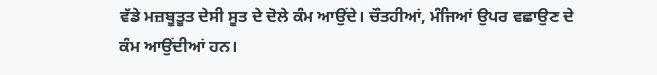ਵੱਡੇ ਮਜ਼ਬੂਤੂਤ ਦੇਸੀ ਸੂਤ ਦੇ ਦੋਲੇ ਕੰਮ ਆਉਂਦੇ। ਚੌਤਹੀਆਂ, ਮੰਜਿਆਂ ਉਪਰ ਵਛਾਉਣ ਦੇ ਕੰਮ ਆਉਂਦੀਆਂ ਹਨ।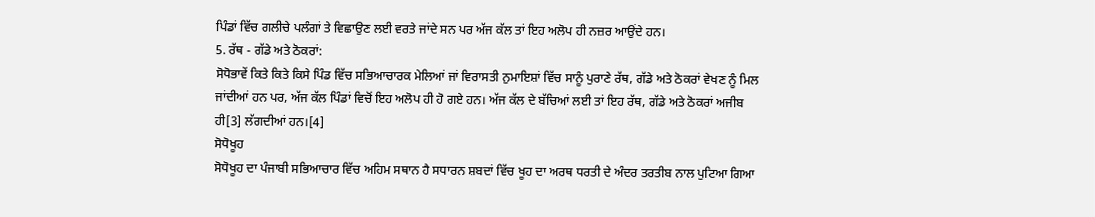ਪਿੰਡਾਂ ਵਿੱਚ ਗਲੀਚੇ ਪਲੰਗਾਂ ਤੇ ਵਿਛਾਉਣ ਲਈ ਵਰਤੇ ਜਾਂਦੇ ਸਨ ਪਰ ਅੱਜ ਕੱਲ ਤਾਂ ਇਹ ਅਲੋਪ ਹੀ ਨਜ਼ਰ ਆਉਂਦੇ ਹਨ।
5. ਰੱਥ - ਗੱਡੇ ਅਤੇ ਠੋਕਰਾਂ:
ਸੋਧੋਭਾਵੇਂ ਕਿਤੇ ਕਿਤੇ ਕਿਸੇ ਪਿੰਡ ਵਿੱਚ ਸਭਿਆਚਾਰਕ ਮੇਲਿਆਂ ਜਾਂ ਵਿਰਾਸਤੀ ਨੁਮਾਇਸ਼ਾਂ ਵਿੱਚ ਸਾਨੂੰ ਪੁਰਾਣੇ ਰੱਥ, ਗੱਡੇ ਅਤੇ ਠੋਕਰਾਂ ਵੇਖਣ ਨੂੰ ਮਿਲ ਜਾਂਦੀਆਂ ਹਨ ਪਰ, ਅੱਜ ਕੱਲ ਪਿੰਡਾਂ ਵਿਚੋਂ ਇਹ ਅਲੋਪ ਹੀ ਹੋ ਗਏ ਹਨ। ਅੱਜ ਕੱਲ ਦੇ ਬੱਚਿਆਂ ਲਈ ਤਾਂ ਇਹ ਰੱਥ, ਗੱਡੇ ਅਤੇ ਠੋਕਰਾਂ ਅਜੀਬ ਹੀ[3] ਲੱਗਦੀਆਂ ਹਨ।[4]
ਸੋਧੋਖੂਹ
ਸੋਧੋਖੂਹ ਦਾ ਪੰਜਾਬੀ ਸਭਿਆਚਾਰ ਵਿੱਚ ਅਹਿਮ ਸਥਾਨ ਹੈ ਸਧਾਰਨ ਸ਼ਬਦਾਂ ਵਿੱਚ ਖੂਹ ਦਾ ਅਰਥ ਧਰਤੀ ਦੇ ਅੰਦਰ ਤਰਤੀਬ ਨਾਲ ਪੁਟਿਆ ਗਿਆ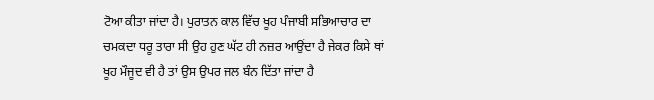ਟੋਆ ਕੀਤਾ ਜਾਂਦਾ ਹੈ। ਪੁਰਾਤਨ ਕਾਲ ਵਿੱਚ ਖੂਹ ਪੰਜਾਬੀ ਸਭਿਆਚਾਰ ਦਾ ਚਮਕਦਾ ਧਰੂ ਤਾਰਾ ਸੀ ਉਹ ਹੁਣ ਘੱਟ ਹੀ ਨਜ਼ਰ ਆਉਂਦਾ ਹੈ ਜੇਕਰ ਕਿਸੇ ਥਾਂ ਖੂਹ ਮੌਜੂਦ ਵੀ ਹੈ ਤਾਂ ਉਸ ਉਪਰ ਜਲ ਬੰਨ ਦਿੱਤਾ ਜਾਂਦਾ ਹੈ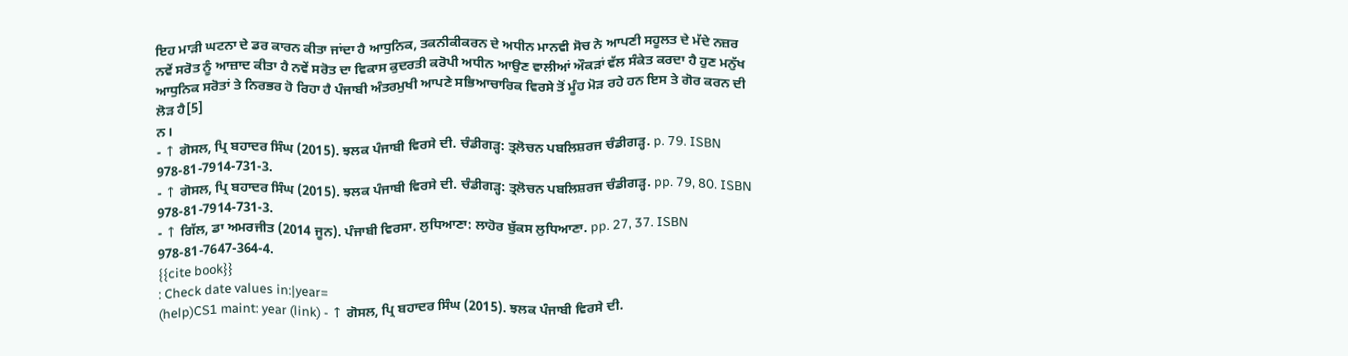ਇਹ ਮਾੜੀ ਘਟਨਾ ਦੇ ਡਰ ਕਾਰਨ ਕੀਤਾ ਜਾਂਦਾ ਹੈ ਆਧੁਨਿਕ, ਤਕਨੀਕੀਕਰਨ ਦੇ ਅਧੀਨ ਮਾਨਵੀ ਸੋਚ ਨੇ ਆਪਣੀ ਸਹੂਲਤ ਦੇ ਮੱਦੇ ਨਜ਼ਰ ਨਵੇਂ ਸਰੋਤ ਨੂੰ ਆਜ਼ਾਦ ਕੀਤਾ ਹੈ ਨਵੇਂ ਸਰੋਤ ਦਾ ਵਿਕਾਸ ਕੁਦਰਤੀ ਕਰੋਪੀ ਅਧੀਨ ਆਉਣ ਵਾਲੀਆਂ ਔਕੜਾਂ ਵੱਲ ਸੰਕੇਤ ਕਰਦਾ ਹੈ ਹੁਣ ਮਨੁੱਖ ਆਧੁਨਿਕ ਸਰੋਤਾਂ ਤੇ ਨਿਰਭਰ ਹੋ ਰਿਹਾ ਹੈ ਪੰਜਾਬੀ ਅੰਤਰਮੁਖੀ ਆਪਣੇ ਸਭਿਆਚਾਰਿਕ ਵਿਰਸੇ ਤੋਂ ਮੂੰਹ ਮੋੜ ਰਹੇ ਹਨ ਇਸ ਤੇ ਗੋਰ ਕਰਨ ਦੀ ਲੋੜ ਹੈ[5]
ਨ।
- ↑ ਗੋਸਲ, ਪ੍ਰਿ ਬਹਾਦਰ ਸਿੰਘ (2015). ਝਲਕ ਪੰਜਾਬੀ ਵਿਰਸੇ ਦੀ. ਚੰਡੀਗੜ੍ਹ: ਤ੍ਰਲੋਚਨ ਪਬਲਿਸ਼ਰਜ ਚੰਡੀਗੜ੍ਹ. p. 79. ISBN 978-81-7914-731-3.
- ↑ ਗੋਸਲ, ਪ੍ਰਿ ਬਹਾਦਰ ਸਿੰਘ (2015). ਝਲਕ ਪੰਜਾਬੀ ਵਿਰਸੇ ਦੀ. ਚੰਡੀਗੜ੍ਹ: ਤ੍ਰਲੋਚਨ ਪਬਲਿਸ਼ਰਜ ਚੰਡੀਗੜ੍ਹ. pp. 79, 80. ISBN 978-81-7914-731-3.
- ↑ ਗਿੱਲ, ਡਾ ਅਮਰਜੀਤ (2014 ਜੂਨ). ਪੰਜਾਬੀ ਵਿਰਸਾ. ਲੁਧਿਆਣਾ: ਲਾਹੋਰ ਬੁੱਕਸ ਲੁਧਿਆਣਾ. pp. 27, 37. ISBN 978-81-7647-364-4.
{{cite book}}
: Check date values in:|year=
(help)CS1 maint: year (link) - ↑ ਗੋਸਲ, ਪ੍ਰਿ ਬਹਾਦਰ ਸਿੰਘ (2015). ਝਲਕ ਪੰਜਾਬੀ ਵਿਰਸੇ ਦੀ.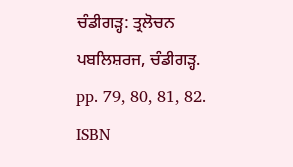ਚੰਡੀਗੜ੍ਹ: ਤ੍ਰਲੋਚਨ ਪਬਲਿਸ਼ਰਜ, ਚੰਡੀਗੜ੍ਹ. pp. 79, 80, 81, 82. ISBN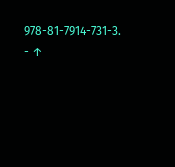978-81-7914-731-3.
- ↑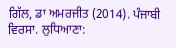ਗਿੱਲ, ਡਾ ਅਮਰਜੀਤ (2014). ਪੰਜਾਬੀ ਵਿਰਸਾ. ਲੁਧਿਆਣਾ: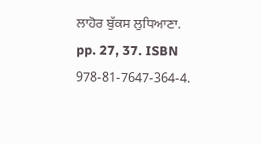ਲਾਹੋਰ ਬੁੱਕਸ ਲੁਧਿਆਣਾ. pp. 27, 37. ISBN 978-81-7647-364-4.